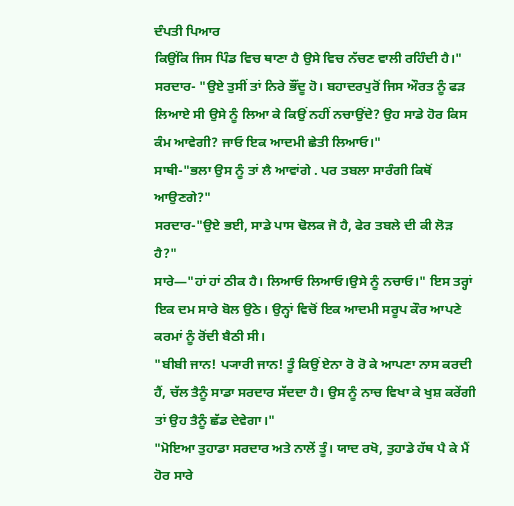ਦੰਪਤੀ ਪਿਆਰ
ਕਿਉਂਕਿ ਜਿਸ ਪਿੰਡ ਵਿਚ ਥਾਣਾ ਹੈ ਉਸੇ ਵਿਚ ਨੱਚਣ ਵਾਲੀ ਰਹਿੰਦੀ ਹੈ।"
ਸਰਦਾਰ- "ਉਏ ਤੁਸੀਂ ਤਾਂ ਨਿਰੇ ਭੌਂਦੂ ਹੋ। ਬਹਾਦਰਪੁਰੋਂ ਜਿਸ ਔਰਤ ਨੂੰ ਫੜ ਲਿਆਏ ਸੀ ਉਸੇ ਨੂੰ ਲਿਆ ਕੇ ਕਿਉਂ ਨਹੀਂ ਨਚਾਉਂਦੇ? ਉਹ ਸਾਡੇ ਹੋਰ ਕਿਸ ਕੰਮ ਆਵੇਗੀ? ਜਾਓ ਇਕ ਆਦਮੀ ਛੇਤੀ ਲਿਆਓ।"
ਸਾਥੀ-"ਭਲਾ ਉਸ ਨੂੰ ਤਾਂ ਲੈ ਆਵਾਂਗੇ . ਪਰ ਤਬਲਾ ਸਾਰੰਗੀ ਕਿਥੋਂ ਆਉਣਗੇ?"
ਸਰਦਾਰ-"ਉਏ ਭਈ, ਸਾਡੇ ਪਾਸ ਢੋਲਕ ਜੋ ਹੈ, ਫੇਰ ਤਬਲੇ ਦੀ ਕੀ ਲੋੜ ਹੈ?"
ਸਾਰੇ—"ਹਾਂ ਹਾਂ ਠੀਕ ਹੈ। ਲਿਆਓ ਲਿਆਓ।ਉਸੇ ਨੂੰ ਨਚਾਓ।" ਇਸ ਤਰ੍ਹਾਂ ਇਕ ਦਮ ਸਾਰੇ ਬੋਲ ਉਠੇ। ਉਨ੍ਹਾਂ ਵਿਚੋਂ ਇਕ ਆਦਮੀ ਸਰੂਪ ਕੌਰ ਆਪਣੇ ਕਰਮਾਂ ਨੂੰ ਰੋਂਦੀ ਬੈਠੀ ਸੀ।
"ਬੀਬੀ ਜਾਨ! ਪ੍ਯਾਰੀ ਜਾਨ! ਤੂੰ ਕਿਉਂ ਏਨਾ ਰੋ ਰੋ ਕੇ ਆਪਣਾ ਨਾਸ ਕਰਦੀ ਹੈਂ, ਚੱਲ ਤੈਨੂੰ ਸਾਡਾ ਸਰਦਾਰ ਸੱਦਦਾ ਹੈ। ਉਸ ਨੂੰ ਨਾਚ ਵਿਖਾ ਕੇ ਖੁਸ਼ ਕਰੇਂਗੀ ਤਾਂ ਉਹ ਤੈਨੂੰ ਛੱਡ ਦੇਵੇਗਾ।"
"ਮੋਇਆ ਤੁਹਾਡਾ ਸਰਦਾਰ ਅਤੇ ਨਾਲੇਂ ਤੂੰ। ਯਾਦ ਰਖੋ, ਤੁਹਾਡੇ ਹੱਥ ਪੈ ਕੇ ਮੈਂ ਹੋਰ ਸਾਰੇ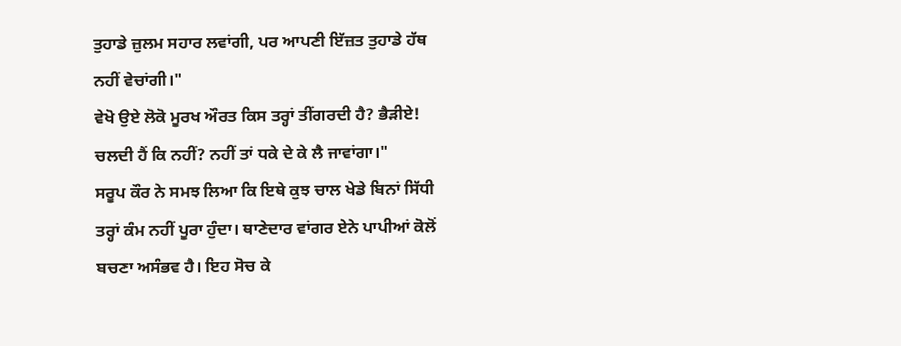ਤੁਹਾਡੇ ਜ਼ੁਲਮ ਸਹਾਰ ਲਵਾਂਗੀ, ਪਰ ਆਪਣੀ ਇੱਜ਼ਤ ਤੁਹਾਡੇ ਹੱਥ ਨਹੀਂ ਵੇਚਾਂਗੀ।"
ਵੇਖੋ ਉਏ ਲੋਕੋ ਮੂਰਖ ਔਰਤ ਕਿਸ ਤਰ੍ਹਾਂ ਤੀਂਗਰਦੀ ਹੈ? ਭੈੜੀਏ! ਚਲਦੀ ਹੈਂ ਕਿ ਨਹੀਂ? ਨਹੀਂ ਤਾਂ ਧਕੇ ਦੇ ਕੇ ਲੈ ਜਾਵਾਂਗਾ।"
ਸਰੂਪ ਕੌਰ ਨੇ ਸਮਝ ਲਿਆ ਕਿ ਇਥੇ ਕੁਝ ਚਾਲ ਖੇਡੇ ਬਿਨਾਂ ਸਿੱਧੀ ਤਰ੍ਹਾਂ ਕੰਮ ਨਹੀਂ ਪੂਰਾ ਹੁੰਦਾ। ਥਾਣੇਦਾਰ ਵਾਂਗਰ ਏਨੇ ਪਾਪੀਆਂ ਕੋਲੋਂ ਬਚਣਾ ਅਸੰਭਵ ਹੈ। ਇਹ ਸੋਚ ਕੇ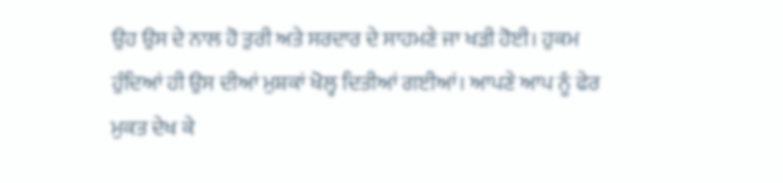ਉਹ ਉਸ ਦੇ ਨਾਲ ਹੋ ਤੁਰੀ ਅਤੇ ਸਰਦਾਰ ਦੇ ਸਾਹਮਣੇ ਜਾ ਖੜੀ ਹੋਈ। ਹੁਕਮ ਹੁੰਦਿਆਂ ਹੀ ਉਸ ਦੀਆਂ ਮੁਸ਼ਕਾਂ ਖੋਲ੍ਹ ਦਿਤੀਆਂ ਗਈਆਂ। ਆਪਣੇ ਆਪ ਨੂੰ ਫੇਰ ਮੁਕਤ ਦੇਖ ਕੇ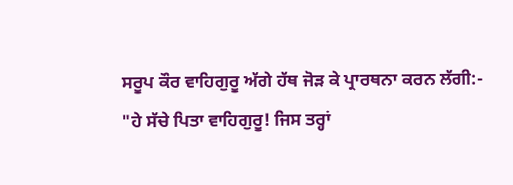ਸਰੂਪ ਕੌਰ ਵਾਹਿਗੁਰੂ ਅੱਗੇ ਹੱਥ ਜੋੜ ਕੇ ਪ੍ਰਾਰਥਨਾ ਕਰਨ ਲੱਗੀ:-
"ਹੇ ਸੱਚੇ ਪਿਤਾ ਵਾਹਿਗੁਰੂ! ਜਿਸ ਤਰ੍ਹਾਂ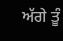ਅੱਗੇ ਤੂੰ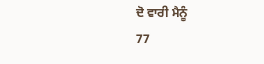ਦੋ ਵਾਰੀ ਮੈਨੂੰ
77